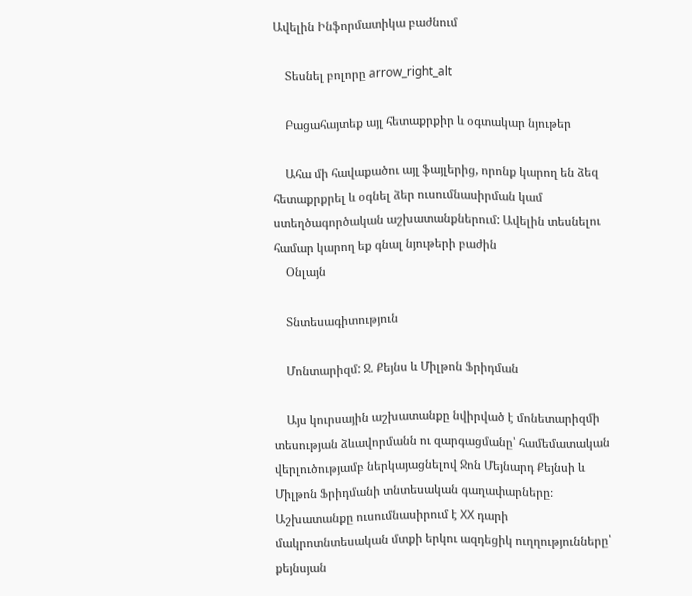Ավելին Ինֆորմատիկա բաժնում

    Տեսնել բոլորը arrow_right_alt

    Բացահայտեք այլ հետաքրքիր և օգտակար նյութեր

    Ահա մի հավաքածու այլ ֆայլերից, որոնք կարող են ձեզ հետաքրքրել և օգնել ձեր ուսումնասիրման կամ ստեղծագործական աշխատանքներում: Ավելին տեսնելու համար կարող եք գնալ նյութերի բաժին
    Օնլայն

    Տնտեսագիտություն

    Մոնտարիզմ: Ջ. Քեյնս և Միլթոն Ֆրիդման

    Այս կուրսային աշխատանքը նվիրված է մոնետարիզմի տեսության ձևավորմանն ու զարգացմանը՝ համեմատական վերլուծությամբ ներկայացնելով Ջոն Մեյնարդ Քեյնսի և Միլթոն Ֆրիդմանի տնտեսական գաղափարները։ Աշխատանքը ուսումնասիրում է XX դարի մակրոտնտեսական մտքի երկու ազդեցիկ ուղղությունները՝ քեյնսյան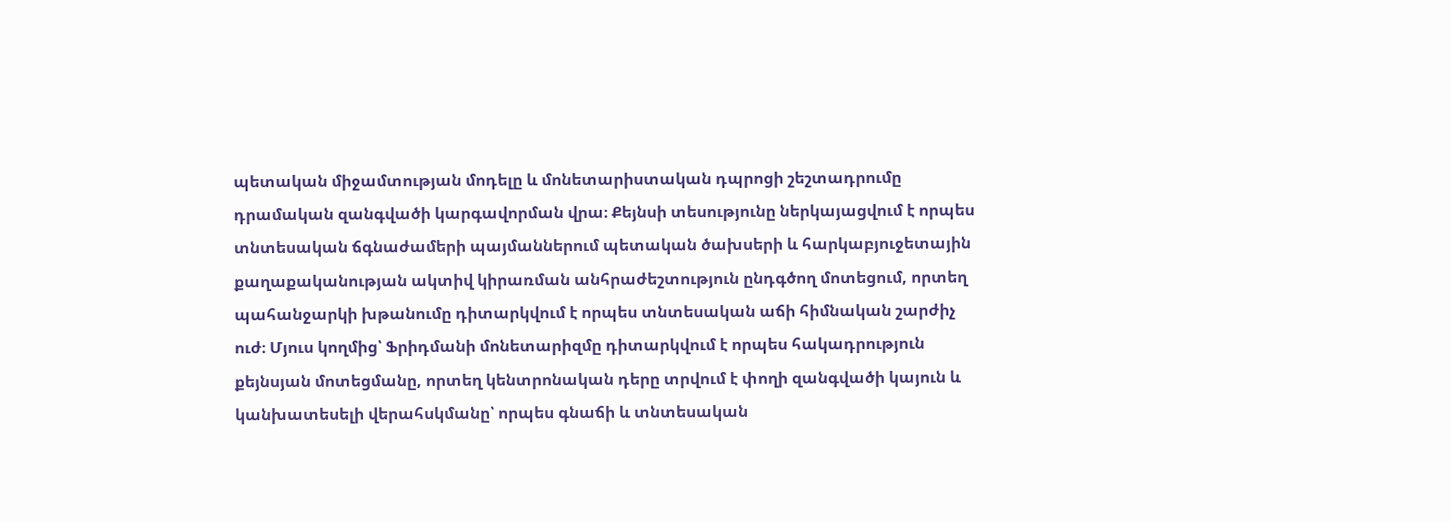պետական միջամտության մոդելը և մոնետարիստական դպրոցի շեշտադրումը դրամական զանգվածի կարգավորման վրա։ Քեյնսի տեսությունը ներկայացվում է որպես տնտեսական ճգնաժամերի պայմաններում պետական ծախսերի և հարկաբյուջետային քաղաքականության ակտիվ կիրառման անհրաժեշտություն ընդգծող մոտեցում, որտեղ պահանջարկի խթանումը դիտարկվում է որպես տնտեսական աճի հիմնական շարժիչ ուժ։ Մյուս կողմից՝ Ֆրիդմանի մոնետարիզմը դիտարկվում է որպես հակադրություն քեյնսյան մոտեցմանը, որտեղ կենտրոնական դերը տրվում է փողի զանգվածի կայուն և կանխատեսելի վերահսկմանը՝ որպես գնաճի և տնտեսական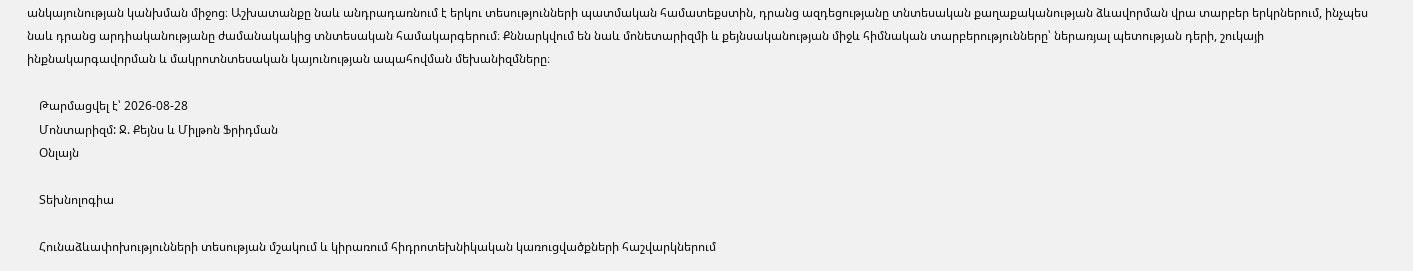անկայունության կանխման միջոց։ Աշխատանքը նաև անդրադառնում է երկու տեսությունների պատմական համատեքստին, դրանց ազդեցությանը տնտեսական քաղաքականության ձևավորման վրա տարբեր երկրներում, ինչպես նաև դրանց արդիականությանը ժամանակակից տնտեսական համակարգերում։ Քննարկվում են նաև մոնետարիզմի և քեյնսականության միջև հիմնական տարբերությունները՝ ներառյալ պետության դերի, շուկայի ինքնակարգավորման և մակրոտնտեսական կայունության ապահովման մեխանիզմները։

    Թարմացվել է՝ 2026-08-28
    Մոնտարիզմ: Ջ. Քեյնս և Միլթոն Ֆրիդման
    Օնլայն

    Տեխնոլոգիա

    Հունաձևափոխությունների տեսության մշակում և կիրառում հիդրոտեխնիկական կառուցվածքների հաշվարկներում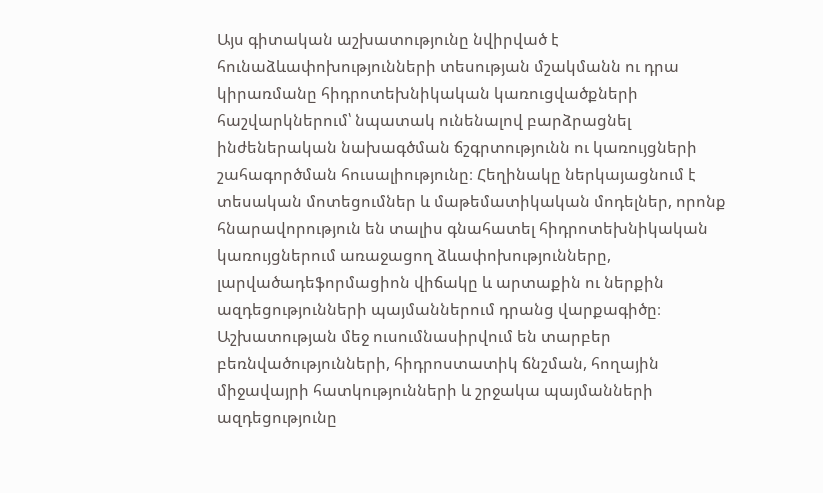Այս գիտական աշխատությունը նվիրված է հունաձևափոխությունների տեսության մշակմանն ու դրա կիրառմանը հիդրոտեխնիկական կառուցվածքների հաշվարկներում՝ նպատակ ունենալով բարձրացնել ինժեներական նախագծման ճշգրտությունն ու կառույցների շահագործման հուսալիությունը։ Հեղինակը ներկայացնում է տեսական մոտեցումներ և մաթեմատիկական մոդելներ, որոնք հնարավորություն են տալիս գնահատել հիդրոտեխնիկական կառույցներում առաջացող ձևափոխությունները, լարվածադեֆորմացիոն վիճակը և արտաքին ու ներքին ազդեցությունների պայմաններում դրանց վարքագիծը։ Աշխատության մեջ ուսումնասիրվում են տարբեր բեռնվածությունների, հիդրոստատիկ ճնշման, հողային միջավայրի հատկությունների և շրջակա պայմանների ազդեցությունը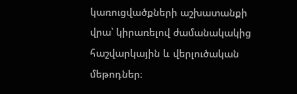կառուցվածքների աշխատանքի վրա՝ կիրառելով ժամանակակից հաշվարկային և վերլուծական մեթոդներ։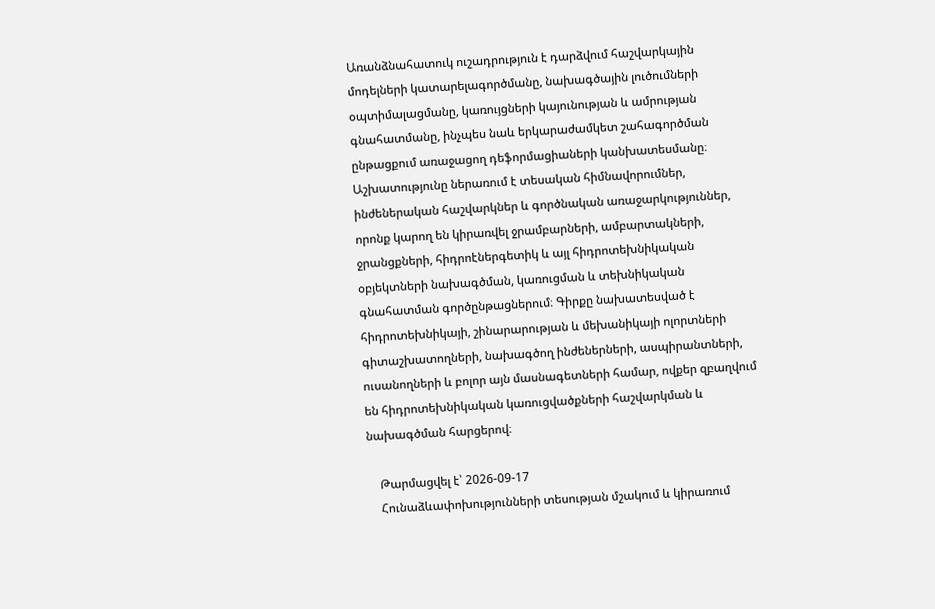Առանձնահատուկ ուշադրություն է դարձվում հաշվարկային մոդելների կատարելագործմանը, նախագծային լուծումների օպտիմալացմանը, կառույցների կայունության և ամրության գնահատմանը, ինչպես նաև երկարաժամկետ շահագործման ընթացքում առաջացող դեֆորմացիաների կանխատեսմանը։ Աշխատությունը ներառում է տեսական հիմնավորումներ, ինժեներական հաշվարկներ և գործնական առաջարկություններ, որոնք կարող են կիրառվել ջրամբարների, ամբարտակների, ջրանցքների, հիդրոէներգետիկ և այլ հիդրոտեխնիկական օբյեկտների նախագծման, կառուցման և տեխնիկական գնահատման գործընթացներում։ Գիրքը նախատեսված է հիդրոտեխնիկայի, շինարարության և մեխանիկայի ոլորտների գիտաշխատողների, նախագծող ինժեներների, ասպիրանտների, ուսանողների և բոլոր այն մասնագետների համար, ովքեր զբաղվում են հիդրոտեխնիկական կառուցվածքների հաշվարկման և նախագծման հարցերով։

    Թարմացվել է՝ 2026-09-17
    Հունաձևափոխությունների տեսության մշակում և կիրառում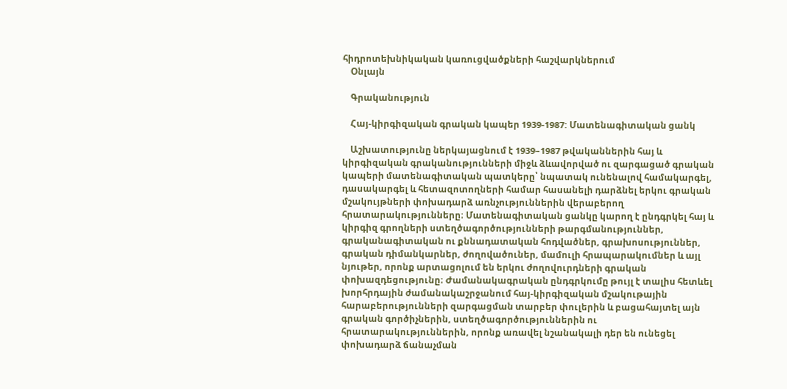հիդրոտեխնիկական կառուցվածքների հաշվարկներում
    Օնլայն

    Գրականություն

    Հայ-կիրգիզական գրական կապեր 1939-1987: Մատենագիտական ցանկ

    Աշխատությունը ներկայացնում է 1939–1987 թվականներին հայ և կիրգիզական գրականությունների միջև ձևավորված ու զարգացած գրական կապերի մատենագիտական պատկերը՝ նպատակ ունենալով համակարգել, դասակարգել և հետազոտողների համար հասանելի դարձնել երկու գրական մշակույթների փոխադարձ առնչություններին վերաբերող հրատարակությունները։ Մատենագիտական ցանկը կարող է ընդգրկել հայ և կիրգիզ գրողների ստեղծագործությունների թարգմանություններ, գրականագիտական ու քննադատական հոդվածներ, գրախոսություններ, գրական դիմանկարներ, ժողովածուներ, մամուլի հրապարակումներ և այլ նյութեր, որոնք արտացոլում են երկու ժողովուրդների գրական փոխազդեցությունը։ Ժամանակագրական ընդգրկումը թույլ է տալիս հետևել խորհրդային ժամանակաշրջանում հայ-կիրգիզական մշակութային հարաբերությունների զարգացման տարբեր փուլերին և բացահայտել այն գրական գործիչներին, ստեղծագործություններին ու հրատարակություններին, որոնք առավել նշանակալի դեր են ունեցել փոխադարձ ճանաչման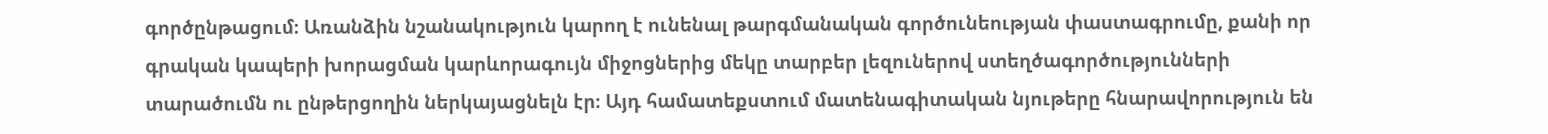գործընթացում։ Առանձին նշանակություն կարող է ունենալ թարգմանական գործունեության փաստագրումը, քանի որ գրական կապերի խորացման կարևորագույն միջոցներից մեկը տարբեր լեզուներով ստեղծագործությունների տարածումն ու ընթերցողին ներկայացնելն էր։ Այդ համատեքստում մատենագիտական նյութերը հնարավորություն են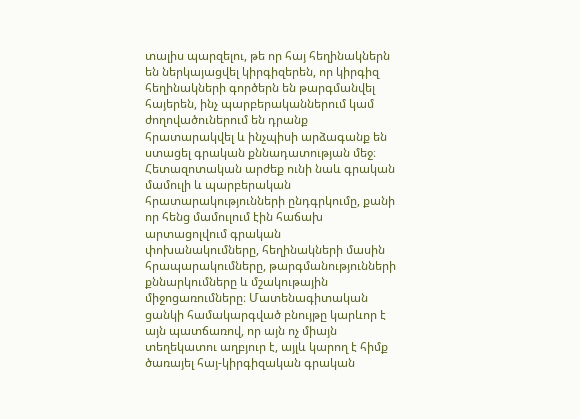տալիս պարզելու, թե որ հայ հեղինակներն են ներկայացվել կիրգիզերեն, որ կիրգիզ հեղինակների գործերն են թարգմանվել հայերեն, ինչ պարբերականներում կամ ժողովածուներում են դրանք հրատարակվել և ինչպիսի արձագանք են ստացել գրական քննադատության մեջ։ Հետազոտական արժեք ունի նաև գրական մամուլի և պարբերական հրատարակությունների ընդգրկումը, քանի որ հենց մամուլում էին հաճախ արտացոլվում գրական փոխանակումները, հեղինակների մասին հրապարակումները, թարգմանությունների քննարկումները և մշակութային միջոցառումները։ Մատենագիտական ցանկի համակարգված բնույթը կարևոր է այն պատճառով, որ այն ոչ միայն տեղեկատու աղբյուր է, այլև կարող է հիմք ծառայել հայ-կիրգիզական գրական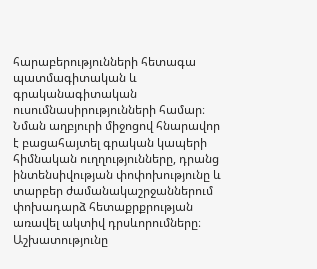հարաբերությունների հետագա պատմագիտական և գրականագիտական ուսումնասիրությունների համար։ Նման աղբյուրի միջոցով հնարավոր է բացահայտել գրական կապերի հիմնական ուղղությունները, դրանց ինտենսիվության փոփոխությունը և տարբեր ժամանակաշրջաններում փոխադարձ հետաքրքրության առավել ակտիվ դրսևորումները։ Աշխատությունը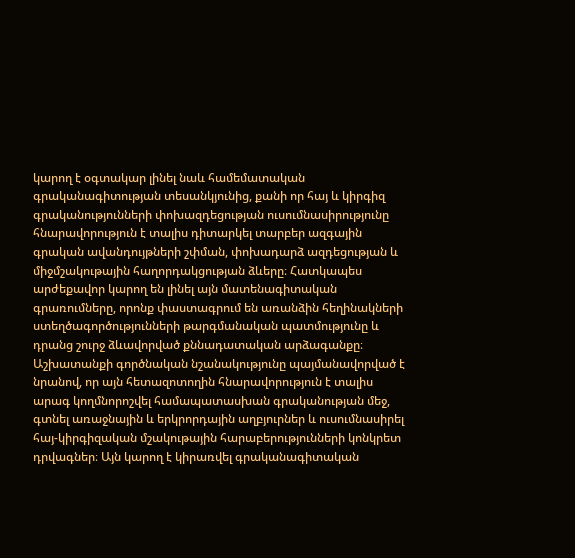կարող է օգտակար լինել նաև համեմատական գրականագիտության տեսանկյունից, քանի որ հայ և կիրգիզ գրականությունների փոխազդեցության ուսումնասիրությունը հնարավորություն է տալիս դիտարկել տարբեր ազգային գրական ավանդույթների շփման, փոխադարձ ազդեցության և միջմշակութային հաղորդակցության ձևերը։ Հատկապես արժեքավոր կարող են լինել այն մատենագիտական գրառումները, որոնք փաստագրում են առանձին հեղինակների ստեղծագործությունների թարգմանական պատմությունը և դրանց շուրջ ձևավորված քննադատական արձագանքը։ Աշխատանքի գործնական նշանակությունը պայմանավորված է նրանով, որ այն հետազոտողին հնարավորություն է տալիս արագ կողմնորոշվել համապատասխան գրականության մեջ, գտնել առաջնային և երկրորդային աղբյուրներ և ուսումնասիրել հայ-կիրգիզական մշակութային հարաբերությունների կոնկրետ դրվագներ։ Այն կարող է կիրառվել գրականագիտական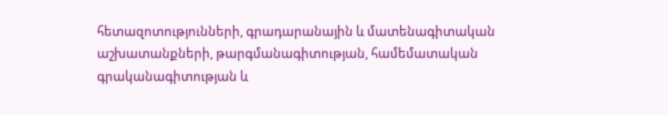հետազոտությունների, գրադարանային և մատենագիտական աշխատանքների, թարգմանագիտության, համեմատական գրականագիտության և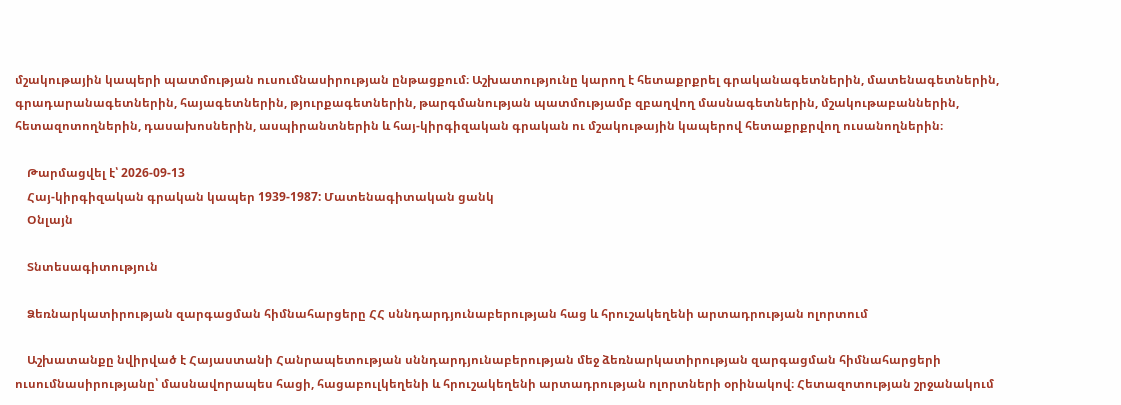մշակութային կապերի պատմության ուսումնասիրության ընթացքում։ Աշխատությունը կարող է հետաքրքրել գրականագետներին, մատենագետներին, գրադարանագետներին, հայագետներին, թյուրքագետներին, թարգմանության պատմությամբ զբաղվող մասնագետներին, մշակութաբաններին, հետազոտողներին, դասախոսներին, ասպիրանտներին և հայ-կիրգիզական գրական ու մշակութային կապերով հետաքրքրվող ուսանողներին։

    Թարմացվել է՝ 2026-09-13
    Հայ-կիրգիզական գրական կապեր 1939-1987: Մատենագիտական ցանկ
    Օնլայն

    Տնտեսագիտություն

    Ձեռնարկատիրության զարգացման հիմնահարցերը ՀՀ սննդարդյունաբերության հաց և հրուշակեղենի արտադրության ոլորտում

    Աշխատանքը նվիրված է Հայաստանի Հանրապետության սննդարդյունաբերության մեջ ձեռնարկատիրության զարգացման հիմնահարցերի ուսումնասիրությանը՝ մասնավորապես հացի, հացաբուլկեղենի և հրուշակեղենի արտադրության ոլորտների օրինակով։ Հետազոտության շրջանակում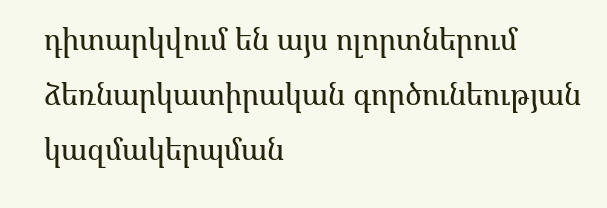դիտարկվում են այս ոլորտներում ձեռնարկատիրական գործունեության կազմակերպման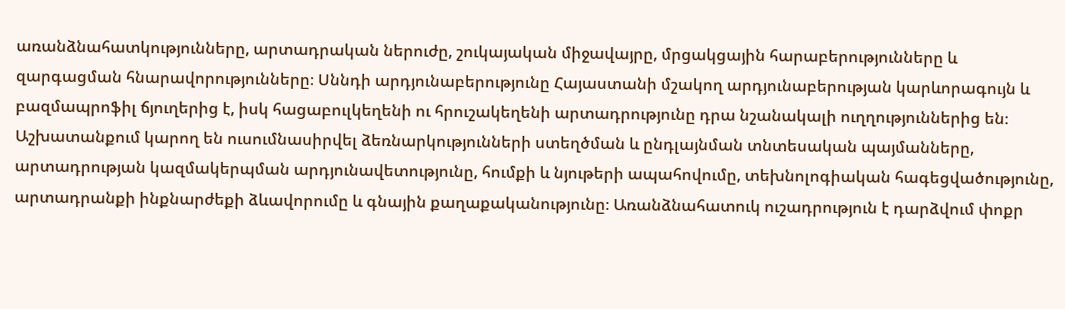առանձնահատկությունները, արտադրական ներուժը, շուկայական միջավայրը, մրցակցային հարաբերությունները և զարգացման հնարավորությունները։ Սննդի արդյունաբերությունը Հայաստանի մշակող արդյունաբերության կարևորագույն և բազմապրոֆիլ ճյուղերից է, իսկ հացաբուլկեղենի ու հրուշակեղենի արտադրությունը դրա նշանակալի ուղղություններից են։ Աշխատանքում կարող են ուսումնասիրվել ձեռնարկությունների ստեղծման և ընդլայնման տնտեսական պայմանները, արտադրության կազմակերպման արդյունավետությունը, հումքի և նյութերի ապահովումը, տեխնոլոգիական հագեցվածությունը, արտադրանքի ինքնարժեքի ձևավորումը և գնային քաղաքականությունը։ Առանձնահատուկ ուշադրություն է դարձվում փոքր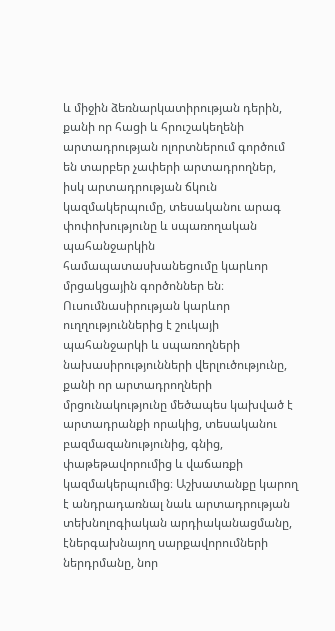և միջին ձեռնարկատիրության դերին, քանի որ հացի և հրուշակեղենի արտադրության ոլորտներում գործում են տարբեր չափերի արտադրողներ, իսկ արտադրության ճկուն կազմակերպումը, տեսականու արագ փոփոխությունը և սպառողական պահանջարկին համապատասխանեցումը կարևոր մրցակցային գործոններ են։ Ուսումնասիրության կարևոր ուղղություններից է շուկայի պահանջարկի և սպառողների նախասիրությունների վերլուծությունը, քանի որ արտադրողների մրցունակությունը մեծապես կախված է արտադրանքի որակից, տեսականու բազմազանությունից, գնից, փաթեթավորումից և վաճառքի կազմակերպումից։ Աշխատանքը կարող է անդրադառնալ նաև արտադրության տեխնոլոգիական արդիականացմանը, էներգախնայող սարքավորումների ներդրմանը, նոր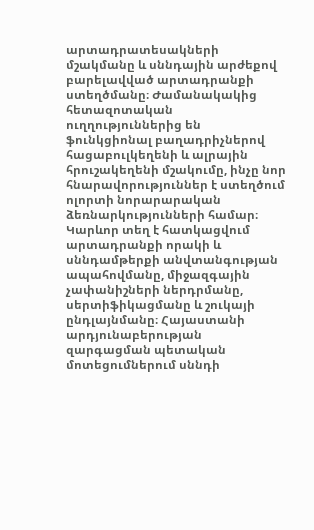արտադրատեսակների մշակմանը և սննդային արժեքով բարելավված արտադրանքի ստեղծմանը։ Ժամանակակից հետազոտական ուղղություններից են ֆունկցիոնալ բաղադրիչներով հացաբուլկեղենի և ալրային հրուշակեղենի մշակումը, ինչը նոր հնարավորություններ է ստեղծում ոլորտի նորարարական ձեռնարկությունների համար։ Կարևոր տեղ է հատկացվում արտադրանքի որակի և սննդամթերքի անվտանգության ապահովմանը, միջազգային չափանիշների ներդրմանը, սերտիֆիկացմանը և շուկայի ընդլայնմանը։ Հայաստանի արդյունաբերության զարգացման պետական մոտեցումներում սննդի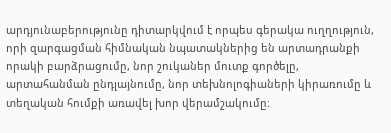արդյունաբերությունը դիտարկվում է որպես գերակա ուղղություն, որի զարգացման հիմնական նպատակներից են արտադրանքի որակի բարձրացումը, նոր շուկաներ մուտք գործելը, արտահանման ընդլայնումը, նոր տեխնոլոգիաների կիրառումը և տեղական հումքի առավել խոր վերամշակումը։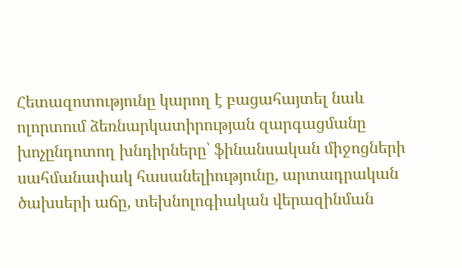Հետազոտությունը կարող է բացահայտել նաև ոլորտում ձեռնարկատիրության զարգացմանը խոչընդոտող խնդիրները՝ ֆինանսական միջոցների սահմանափակ հասանելիությունը, արտադրական ծախսերի աճը, տեխնոլոգիական վերազինման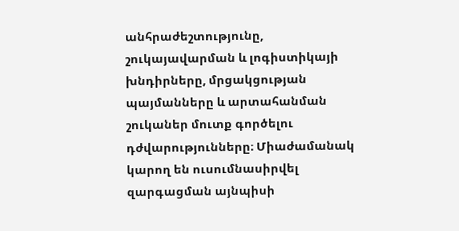անհրաժեշտությունը, շուկայավարման և լոգիստիկայի խնդիրները, մրցակցության պայմանները և արտահանման շուկաներ մուտք գործելու դժվարությունները։ Միաժամանակ կարող են ուսումնասիրվել զարգացման այնպիսի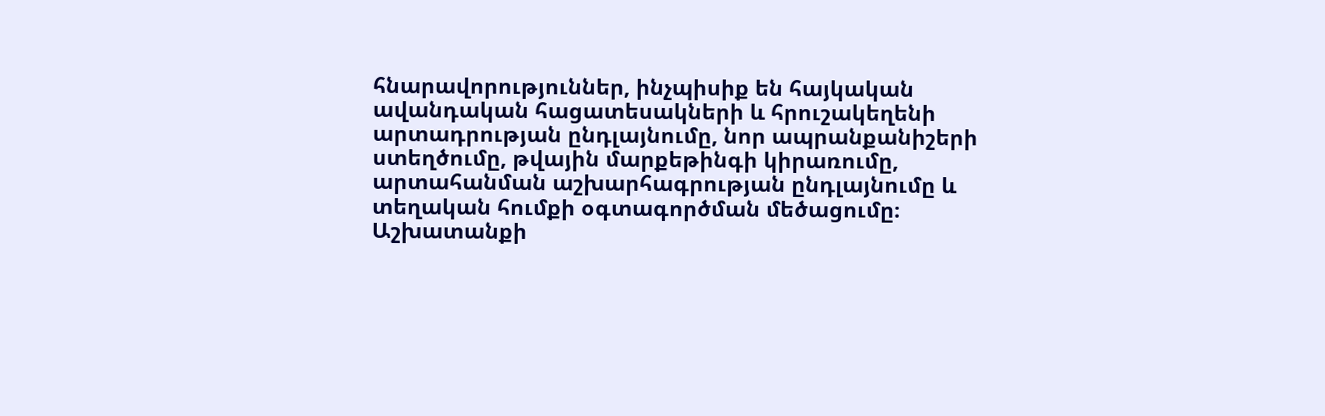հնարավորություններ, ինչպիսիք են հայկական ավանդական հացատեսակների և հրուշակեղենի արտադրության ընդլայնումը, նոր ապրանքանիշերի ստեղծումը, թվային մարքեթինգի կիրառումը, արտահանման աշխարհագրության ընդլայնումը և տեղական հումքի օգտագործման մեծացումը։ Աշխատանքի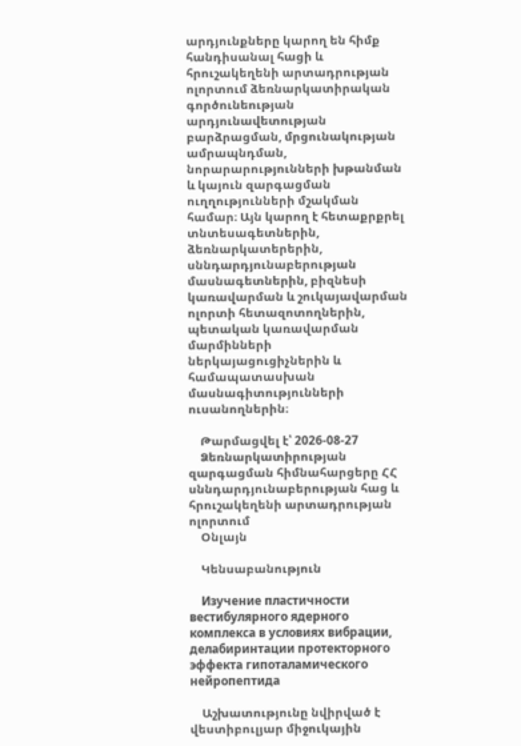արդյունքները կարող են հիմք հանդիսանալ հացի և հրուշակեղենի արտադրության ոլորտում ձեռնարկատիրական գործունեության արդյունավետության բարձրացման, մրցունակության ամրապնդման, նորարարությունների խթանման և կայուն զարգացման ուղղությունների մշակման համար։ Այն կարող է հետաքրքրել տնտեսագետներին, ձեռնարկատերերին, սննդարդյունաբերության մասնագետներին, բիզնեսի կառավարման և շուկայավարման ոլորտի հետազոտողներին, պետական կառավարման մարմինների ներկայացուցիչներին և համապատասխան մասնագիտությունների ուսանողներին։

    Թարմացվել է՝ 2026-08-27
    Ձեռնարկատիրության զարգացման հիմնահարցերը ՀՀ սննդարդյունաբերության հաց և հրուշակեղենի արտադրության ոլորտում
    Օնլայն

    Կենսաբանություն

    Изучение пластичности вестибулярного ядерного комплекса в условиях вибрации, делабиринтации протекторного эффекта гипоталамического нейропептида

    Աշխատությունը նվիրված է վեստիբուլյար միջուկային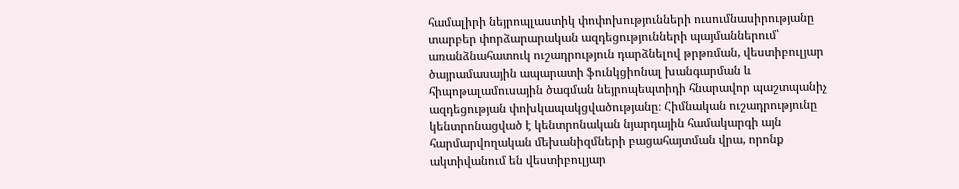համալիրի նեյրոպլաստիկ փոփոխությունների ուսումնասիրությանը տարբեր փորձարարական ազդեցությունների պայմաններում՝ առանձնահատուկ ուշադրություն դարձնելով թրթռման, վեստիբուլյար ծայրամասային ապարատի ֆունկցիոնալ խանգարման և հիպոթալամուսային ծագման նեյրոպեպտիդի հնարավոր պաշտպանիչ ազդեցության փոխկապակցվածությանը։ Հիմնական ուշադրությունը կենտրոնացված է կենտրոնական նյարդային համակարգի այն հարմարվողական մեխանիզմների բացահայտման վրա, որոնք ակտիվանում են վեստիբուլյար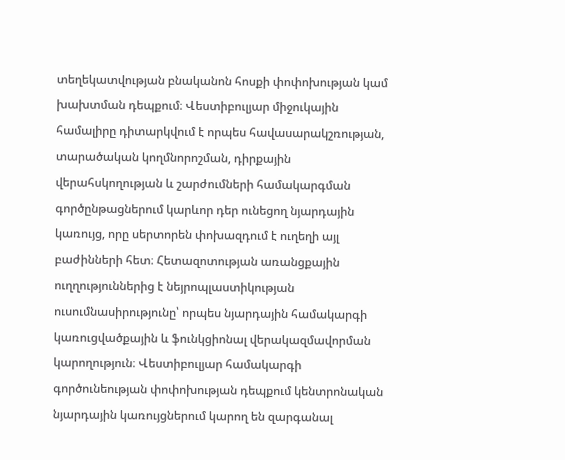տեղեկատվության բնականոն հոսքի փոփոխության կամ խախտման դեպքում։ Վեստիբուլյար միջուկային համալիրը դիտարկվում է որպես հավասարակշռության, տարածական կողմնորոշման, դիրքային վերահսկողության և շարժումների համակարգման գործընթացներում կարևոր դեր ունեցող նյարդային կառույց, որը սերտորեն փոխազդում է ուղեղի այլ բաժինների հետ։ Հետազոտության առանցքային ուղղություններից է նեյրոպլաստիկության ուսումնասիրությունը՝ որպես նյարդային համակարգի կառուցվածքային և ֆունկցիոնալ վերակազմավորման կարողություն։ Վեստիբուլյար համակարգի գործունեության փոփոխության դեպքում կենտրոնական նյարդային կառույցներում կարող են զարգանալ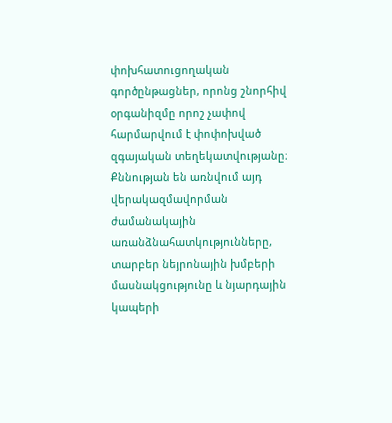փոխհատուցողական գործընթացներ, որոնց շնորհիվ օրգանիզմը որոշ չափով հարմարվում է փոփոխված զգայական տեղեկատվությանը։ Քննության են առնվում այդ վերակազմավորման ժամանակային առանձնահատկությունները, տարբեր նեյրոնային խմբերի մասնակցությունը և նյարդային կապերի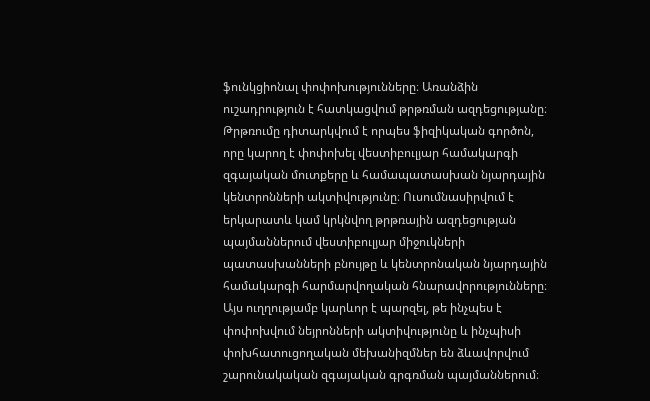ֆունկցիոնալ փոփոխությունները։ Առանձին ուշադրություն է հատկացվում թրթռման ազդեցությանը։ Թրթռումը դիտարկվում է որպես ֆիզիկական գործոն, որը կարող է փոփոխել վեստիբուլյար համակարգի զգայական մուտքերը և համապատասխան նյարդային կենտրոնների ակտիվությունը։ Ուսումնասիրվում է երկարատև կամ կրկնվող թրթռային ազդեցության պայմաններում վեստիբուլյար միջուկների պատասխանների բնույթը և կենտրոնական նյարդային համակարգի հարմարվողական հնարավորությունները։ Այս ուղղությամբ կարևոր է պարզել, թե ինչպես է փոփոխվում նեյրոնների ակտիվությունը և ինչպիսի փոխհատուցողական մեխանիզմներ են ձևավորվում շարունակական զգայական գրգռման պայմաններում։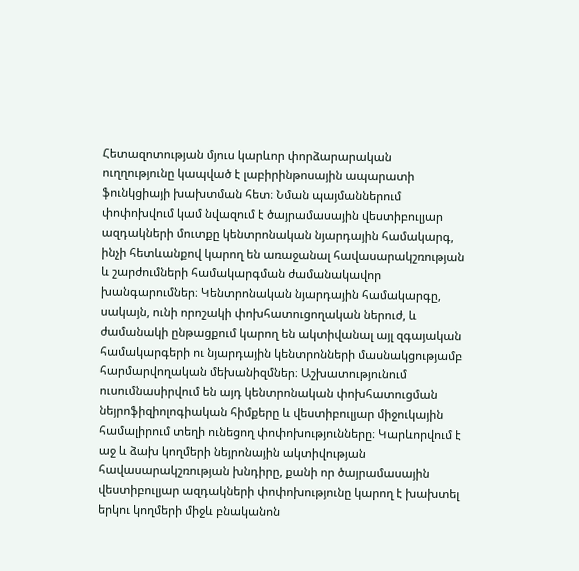Հետազոտության մյուս կարևոր փորձարարական ուղղությունը կապված է լաբիրինթոսային ապարատի ֆունկցիայի խախտման հետ։ Նման պայմաններում փոփոխվում կամ նվազում է ծայրամասային վեստիբուլյար ազդակների մուտքը կենտրոնական նյարդային համակարգ, ինչի հետևանքով կարող են առաջանալ հավասարակշռության և շարժումների համակարգման ժամանակավոր խանգարումներ։ Կենտրոնական նյարդային համակարգը, սակայն, ունի որոշակի փոխհատուցողական ներուժ, և ժամանակի ընթացքում կարող են ակտիվանալ այլ զգայական համակարգերի ու նյարդային կենտրոնների մասնակցությամբ հարմարվողական մեխանիզմներ։ Աշխատությունում ուսումնասիրվում են այդ կենտրոնական փոխհատուցման նեյրոֆիզիոլոգիական հիմքերը և վեստիբուլյար միջուկային համալիրում տեղի ունեցող փոփոխությունները։ Կարևորվում է աջ և ձախ կողմերի նեյրոնային ակտիվության հավասարակշռության խնդիրը, քանի որ ծայրամասային վեստիբուլյար ազդակների փոփոխությունը կարող է խախտել երկու կողմերի միջև բնականոն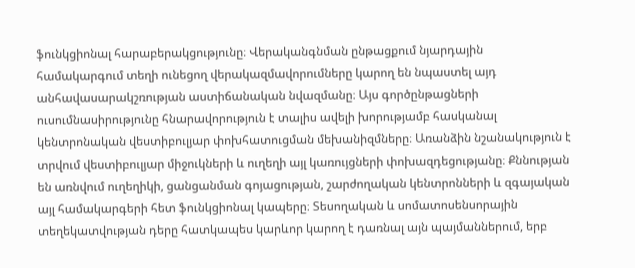ֆունկցիոնալ հարաբերակցությունը։ Վերականգնման ընթացքում նյարդային համակարգում տեղի ունեցող վերակազմավորումները կարող են նպաստել այդ անհավասարակշռության աստիճանական նվազմանը։ Այս գործընթացների ուսումնասիրությունը հնարավորություն է տալիս ավելի խորությամբ հասկանալ կենտրոնական վեստիբուլյար փոխհատուցման մեխանիզմները։ Առանձին նշանակություն է տրվում վեստիբուլյար միջուկների և ուղեղի այլ կառույցների փոխազդեցությանը։ Քննության են առնվում ուղեղիկի, ցանցանման գոյացության, շարժողական կենտրոնների և զգայական այլ համակարգերի հետ ֆունկցիոնալ կապերը։ Տեսողական և սոմատոսենսորային տեղեկատվության դերը հատկապես կարևոր կարող է դառնալ այն պայմաններում, երբ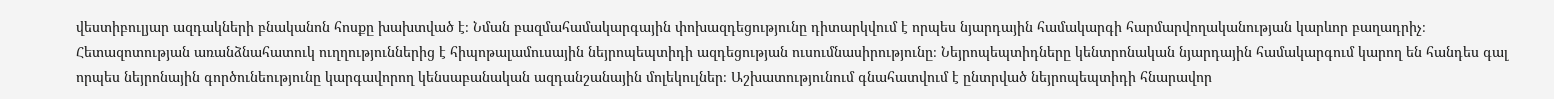վեստիբուլյար ազդակների բնականոն հոսքը խախտված է։ Նման բազմահամակարգային փոխազդեցությունը դիտարկվում է որպես նյարդային համակարգի հարմարվողականության կարևոր բաղադրիչ։ Հետազոտության առանձնահատուկ ուղղություններից է հիպոթալամուսային նեյրոպեպտիդի ազդեցության ուսումնասիրությունը։ Նեյրոպեպտիդները կենտրոնական նյարդային համակարգում կարող են հանդես գալ որպես նեյրոնային գործունեությունը կարգավորող կենսաբանական ազդանշանային մոլեկուլներ։ Աշխատությունում գնահատվում է ընտրված նեյրոպեպտիդի հնարավոր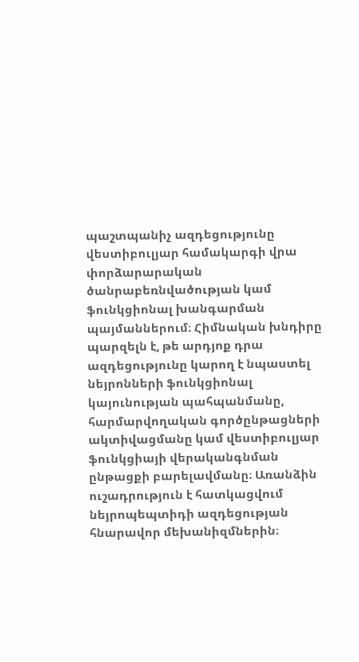պաշտպանիչ ազդեցությունը վեստիբուլյար համակարգի վրա փորձարարական ծանրաբեռնվածության կամ ֆունկցիոնալ խանգարման պայմաններում։ Հիմնական խնդիրը պարզելն է, թե արդյոք դրա ազդեցությունը կարող է նպաստել նեյրոնների ֆունկցիոնալ կայունության պահպանմանը, հարմարվողական գործընթացների ակտիվացմանը կամ վեստիբուլյար ֆունկցիայի վերականգնման ընթացքի բարելավմանը։ Առանձին ուշադրություն է հատկացվում նեյրոպեպտիդի ազդեցության հնարավոր մեխանիզմներին։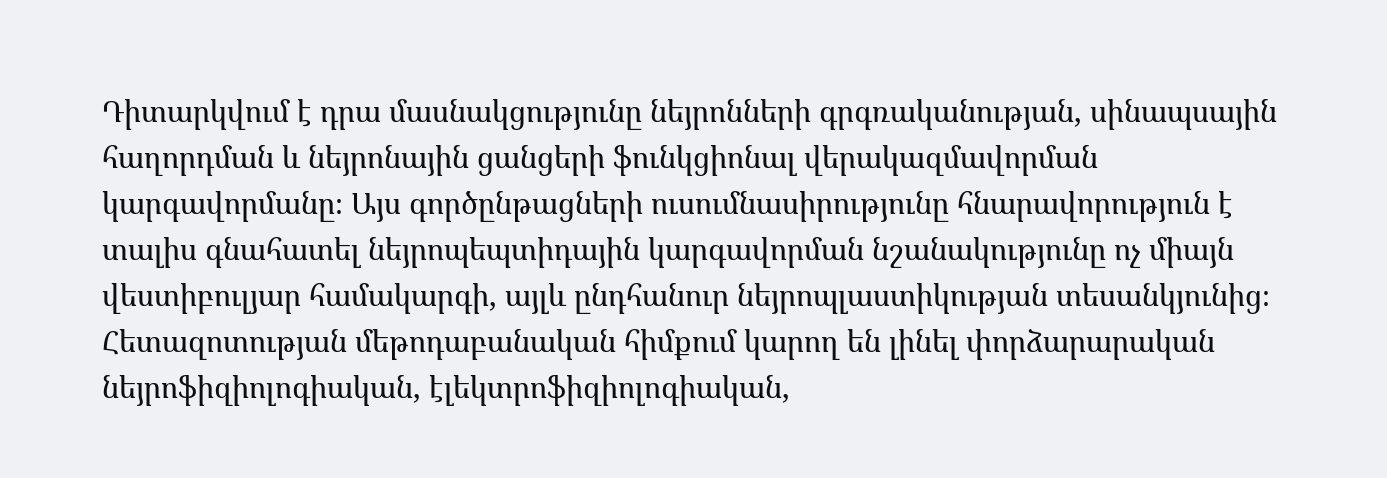Դիտարկվում է դրա մասնակցությունը նեյրոնների գրգռականության, սինապսային հաղորդման և նեյրոնային ցանցերի ֆունկցիոնալ վերակազմավորման կարգավորմանը։ Այս գործընթացների ուսումնասիրությունը հնարավորություն է տալիս գնահատել նեյրոպեպտիդային կարգավորման նշանակությունը ոչ միայն վեստիբուլյար համակարգի, այլև ընդհանուր նեյրոպլաստիկության տեսանկյունից։ Հետազոտության մեթոդաբանական հիմքում կարող են լինել փորձարարական նեյրոֆիզիոլոգիական, էլեկտրոֆիզիոլոգիական,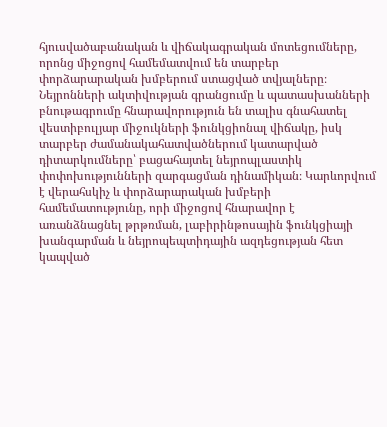հյուսվածաբանական և վիճակագրական մոտեցումները, որոնց միջոցով համեմատվում են տարբեր փորձարարական խմբերում ստացված տվյալները։ Նեյրոնների ակտիվության գրանցումը և պատասխանների բնութագրումը հնարավորություն են տալիս գնահատել վեստիբուլյար միջուկների ֆունկցիոնալ վիճակը, իսկ տարբեր ժամանակահատվածներում կատարված դիտարկումները՝ բացահայտել նեյրոպլաստիկ փոփոխությունների զարգացման դինամիկան։ Կարևորվում է վերահսկիչ և փորձարարական խմբերի համեմատությունը, որի միջոցով հնարավոր է առանձնացնել թրթռման, լաբիրինթոսային ֆունկցիայի խանգարման և նեյրոպեպտիդային ազդեցության հետ կապված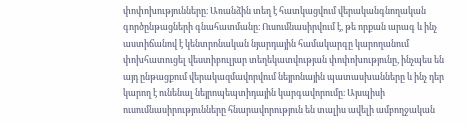փոփոխությունները։ Առանձին տեղ է հատկացվում վերականգնողական գործընթացների գնահատմանը։ Ուսումնասիրվում է, թե որքան արագ և ինչ աստիճանով է կենտրոնական նյարդային համակարգը կարողանում փոխհատուցել վեստիբուլյար տեղեկատվության փոփոխությունը, ինչպես են այդ ընթացքում վերակազմավորվում նեյրոնային պատասխանները և ինչ դեր կարող է ունենալ նեյրոպեպտիդային կարգավորումը։ Այսպիսի ուսումնասիրությունները հնարավորություն են տալիս ավելի ամբողջական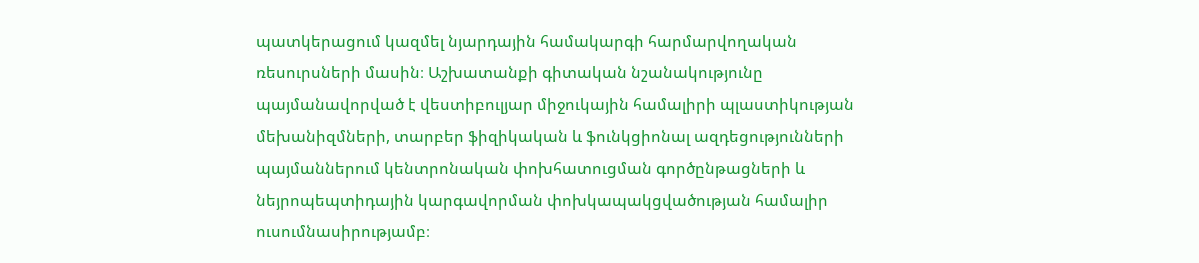պատկերացում կազմել նյարդային համակարգի հարմարվողական ռեսուրսների մասին։ Աշխատանքի գիտական նշանակությունը պայմանավորված է վեստիբուլյար միջուկային համալիրի պլաստիկության մեխանիզմների, տարբեր ֆիզիկական և ֆունկցիոնալ ազդեցությունների պայմաններում կենտրոնական փոխհատուցման գործընթացների և նեյրոպեպտիդային կարգավորման փոխկապակցվածության համալիր ուսումնասիրությամբ։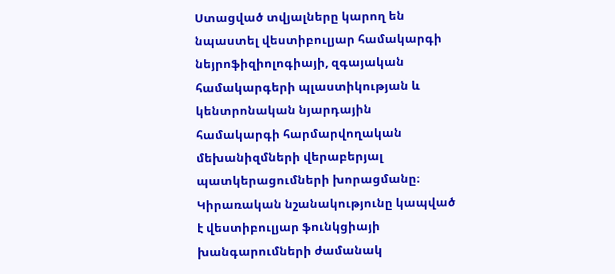Ստացված տվյալները կարող են նպաստել վեստիբուլյար համակարգի նեյրոֆիզիոլոգիայի, զգայական համակարգերի պլաստիկության և կենտրոնական նյարդային համակարգի հարմարվողական մեխանիզմների վերաբերյալ պատկերացումների խորացմանը։ Կիրառական նշանակությունը կապված է վեստիբուլյար ֆունկցիայի խանգարումների ժամանակ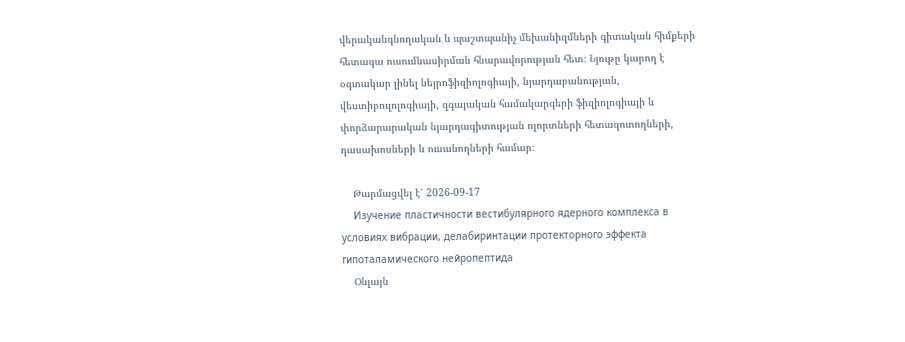վերականգնողական և պաշտպանիչ մեխանիզմների գիտական հիմքերի հետագա ուսումնասիրման հնարավորության հետ։ Նյութը կարող է օգտակար լինել նեյրոֆիզիոլոգիայի, նյարդաբանության, վեստիբուլոլոգիայի, զգայական համակարգերի ֆիզիոլոգիայի և փորձարարական նյարդագիտության ոլորտների հետազոտողների, դասախոսների և ուսանողների համար։

    Թարմացվել է՝ 2026-09-17
    Изучение пластичности вестибулярного ядерного комплекса в условиях вибрации, делабиринтации протекторного эффекта гипоталамического нейропептида
    Օնլայն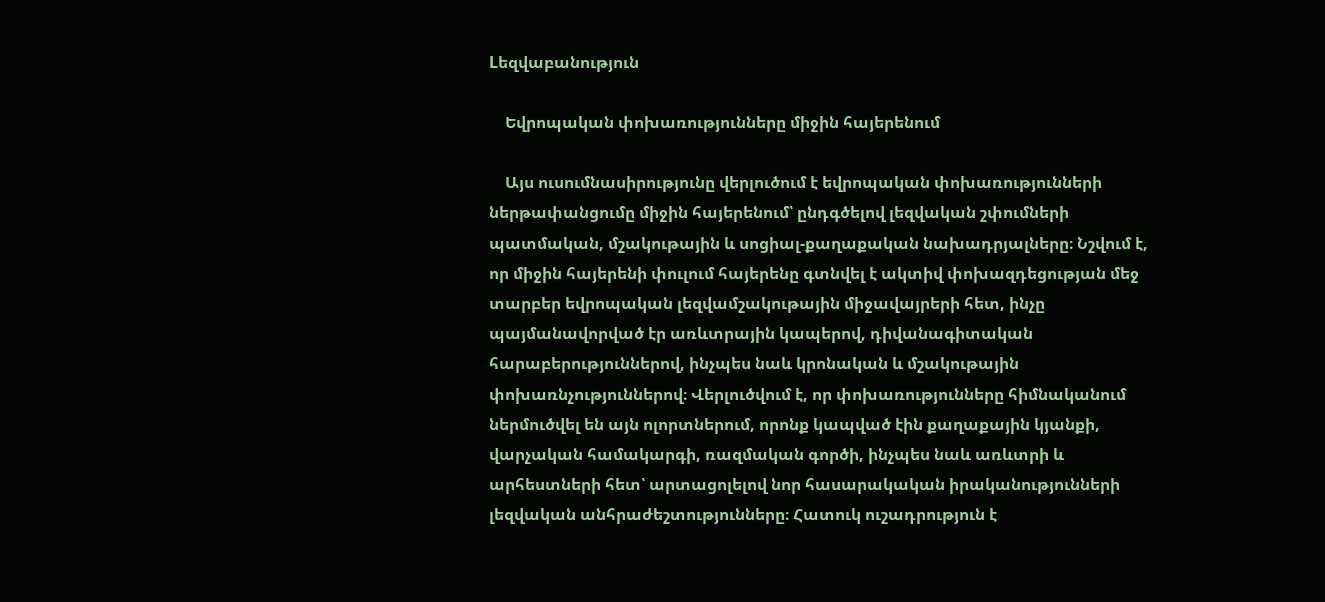Lեզվաբանություն

    Եվրոպական փոխառությունները միջին հայերենում

    Այս ուսումնասիրությունը վերլուծում է եվրոպական փոխառությունների ներթափանցումը միջին հայերենում՝ ընդգծելով լեզվական շփումների պատմական, մշակութային և սոցիալ-քաղաքական նախադրյալները։ Նշվում է, որ միջին հայերենի փուլում հայերենը գտնվել է ակտիվ փոխազդեցության մեջ տարբեր եվրոպական լեզվամշակութային միջավայրերի հետ, ինչը պայմանավորված էր առևտրային կապերով, դիվանագիտական հարաբերություններով, ինչպես նաև կրոնական և մշակութային փոխառնչություններով։ Վերլուծվում է, որ փոխառությունները հիմնականում ներմուծվել են այն ոլորտներում, որոնք կապված էին քաղաքային կյանքի, վարչական համակարգի, ռազմական գործի, ինչպես նաև առևտրի և արհեստների հետ՝ արտացոլելով նոր հասարակական իրականությունների լեզվական անհրաժեշտությունները։ Հատուկ ուշադրություն է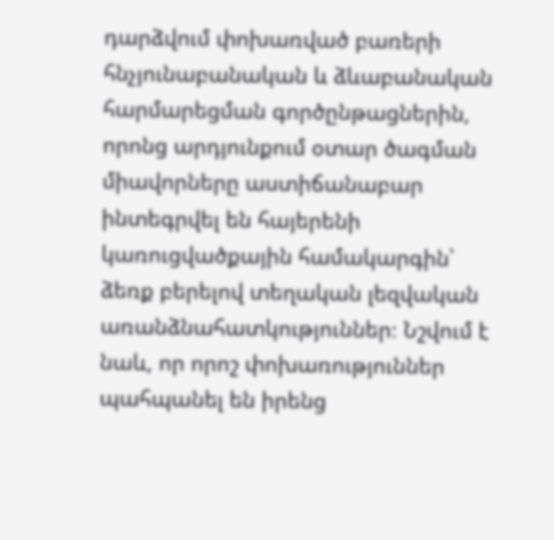դարձվում փոխառված բառերի հնչյունաբանական և ձևաբանական հարմարեցման գործընթացներին, որոնց արդյունքում օտար ծագման միավորները աստիճանաբար ինտեգրվել են հայերենի կառուցվածքային համակարգին՝ ձեռք բերելով տեղական լեզվական առանձնահատկություններ։ Նշվում է նաև, որ որոշ փոխառություններ պահպանել են իրենց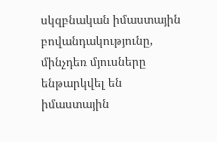սկզբնական իմաստային բովանդակությունը, մինչդեռ մյուսները ենթարկվել են իմաստային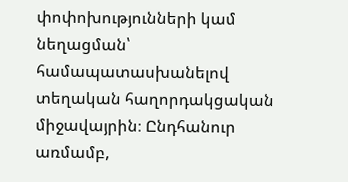փոփոխությունների կամ նեղացման՝ համապատասխանելով տեղական հաղորդակցական միջավայրին։ Ընդհանուր առմամբ,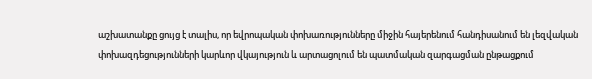աշխատանքը ցույց է տալիս, որ եվրոպական փոխառությունները միջին հայերենում հանդիսանում են լեզվական փոխազդեցությունների կարևոր վկայություն և արտացոլում են պատմական զարգացման ընթացքում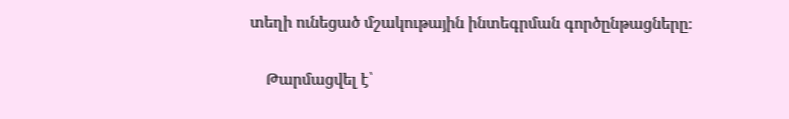տեղի ունեցած մշակութային ինտեգրման գործընթացները։

    Թարմացվել է՝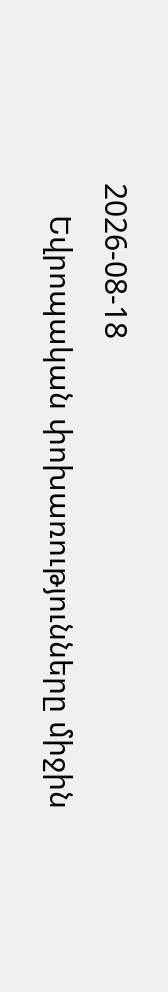2026-08-18
    Եվրոպական փոխառությունները միջին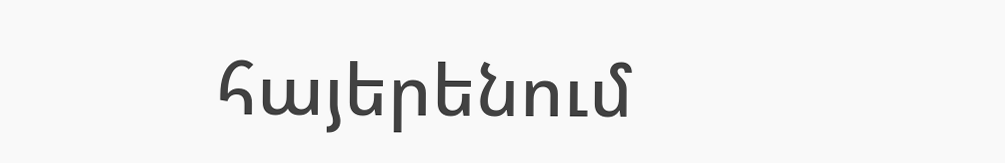հայերենում